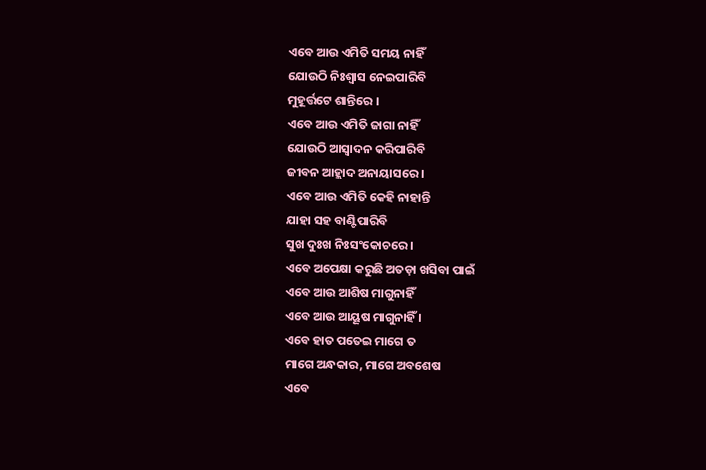ଏବେ ଆଉ ଏମିତି ସମୟ ନାହିଁ
ଯୋଉଠି ନିଃଶ୍ୱାସ ନେଇପାରିବି
ମୁହୂର୍ତ୍ତଟେ ଶାନ୍ତିରେ ।
ଏବେ ଆଉ ଏମିତି ଜାଗା ନାହିଁ
ଯୋଉଠି ଆସ୍ୱାଦନ କରିପାରିବି
ଜୀବନ ଆହ୍ଲାଦ ଅନାୟାସରେ ।
ଏବେ ଆଉ ଏମିତି କେହି ନାହାନ୍ତି
ଯାହା ସହ ବାଣ୍ଟିପାରିବି
ସୁଖ ଦୁଃଖ ନିଃସଂକୋଚରେ ।
ଏବେ ଅପେକ୍ଷା କରୁଛି ଅତଡ଼ା ଖସିବା ପାଇଁ
ଏବେ ଆଉ ଆଶିଷ ମାଗୁନାହିଁ
ଏବେ ଆଉ ଆୟୂଷ ମାଗୁନାହିଁ ।
ଏବେ ହାତ ପତେଇ ମାଗେ ତ
ମାଗେ ଅନ୍ଧକାର, ମାଗେ ଅବଶେଷ
ଏବେ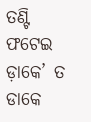ତଣ୍ଟି ଫଟେଇ ଡ଼ାକେ’ ତ
ଡାକେ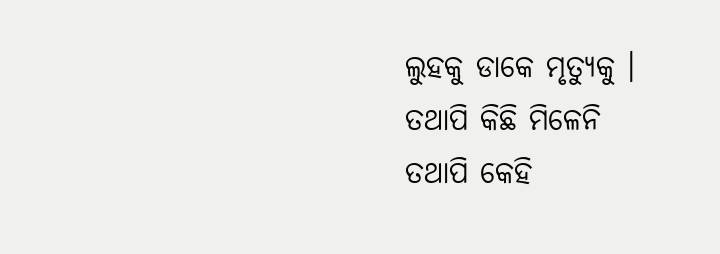ଲୁହକୁ ଡାକେ ମୃତ୍ୟୁକୁ ।
ତଥାପି କିଛି ମିଳେନି
ତଥାପି କେହି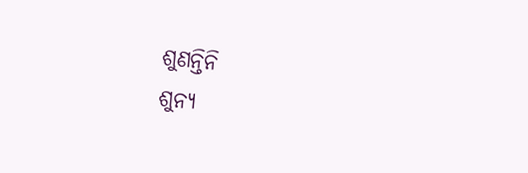ଶୁଣନ୍ତିନି
ଶୁନ୍ୟ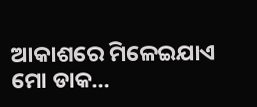ଆକାଶରେ ମିଳେଇଯାଏ
ମୋ ଡାକ…